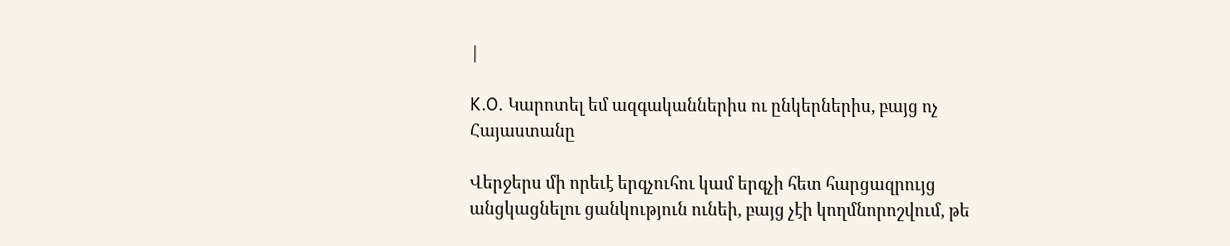|

K.O. Կարոտել եմ ազգականներիս ու ընկերներիս, բայց ոչ Հայաստանը

Վերջերս մի որեւէ երգչուհու կամ երգչի հետ հարցազրույց անցկացնելու ցանկություն ունեի, բայց չէի կողմնորոշվում, թե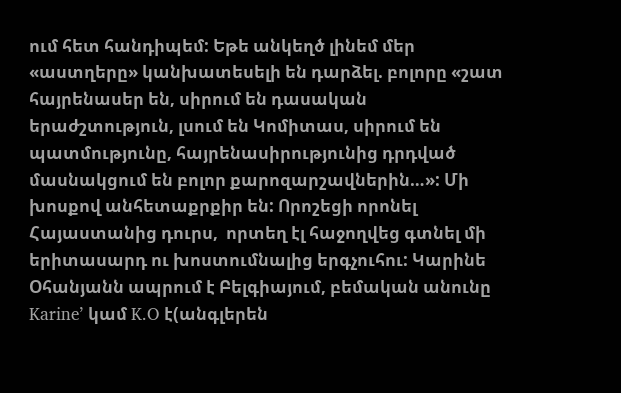ում հետ հանդիպեմ: Եթե անկեղծ լինեմ մեր «աստղերը» կանխատեսելի են դարձել. բոլորը «շատ հայրենասեր են, սիրում են դասական երաժշտություն, լսում են Կոմիտաս, սիրում են պատմությունը, հայրենասիրությունից դրդված մասնակցում են բոլոր քարոզարշավներին…»: Մի խոսքով անհետաքրքիր են: Որոշեցի որոնել Հայաստանից դուրս,  որտեղ էլ հաջողվեց գտնել մի երիտասարդ ու խոստումնալից երգչուհու: Կարինե Օհանյանն ապրում է Բելգիայում, բեմական անունը Karine’ կամ K.O է(անգլերեն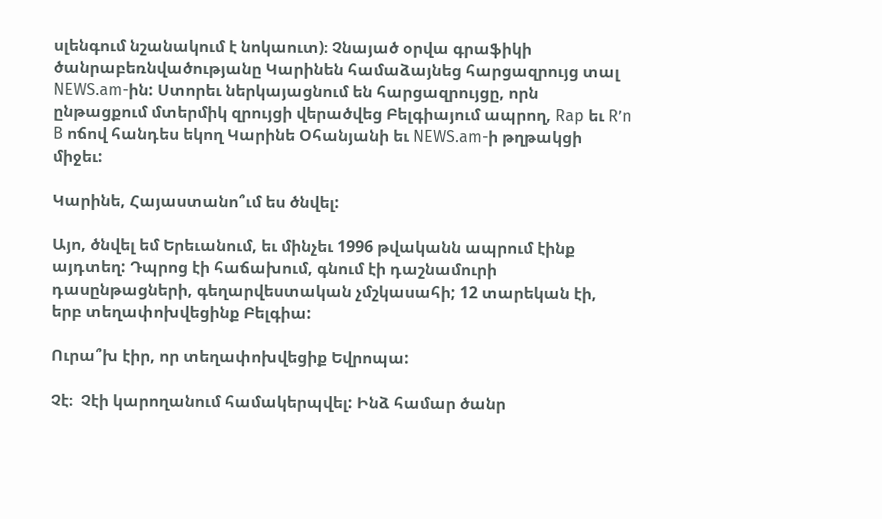սլենգում նշանակում է նոկաուտ)։ Չնայած օրվա գրաֆիկի ծանրաբեռնվածությանը Կարինեն համաձայնեց հարցազրույց տալ NEWS.am-ին: Ստորեւ ներկայացնում են հարցազրույցը, որն ընթացքում մտերմիկ զրույցի վերածվեց Բելգիայում ապրող, Rap եւ R’n B ոճով հանդես եկող Կարինե Օհանյանի եւ NEWS.am-ի թղթակցի միջեւ:

Կարինե, Հայաստանո՞ւմ ես ծնվել:

Այո, ծնվել եմ Երեւանում, եւ մինչեւ 1996 թվականն ապրում էինք այդտեղ: Դպրոց էի հաճախում, գնում էի դաշնամուրի դասընթացների, գեղարվեստական չմշկասահի; 12 տարեկան էի, երբ տեղափոխվեցինք Բելգիա:

Ուրա՞խ էիր, որ տեղափոխվեցիք Եվրոպա:

Չէ։  Չէի կարողանում համակերպվել: Ինձ համար ծանր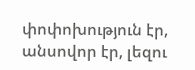փոփոխություն էր, անսովոր էր, լեզու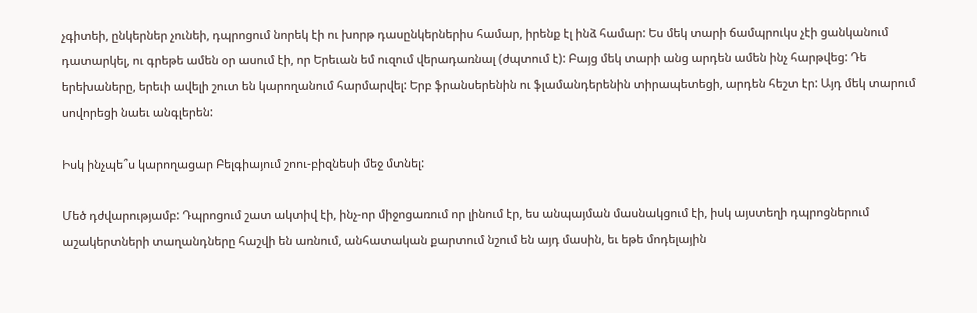չգիտեի, ընկերներ չունեի, դպրոցում նորեկ էի ու խորթ դասընկերներիս համար, իրենք էլ ինձ համար: Ես մեկ տարի ճամպրուկս չէի ցանկանում դատարկել, ու գրեթե ամեն օր ասում էի, որ Երեւան եմ ուզում վերադառնալ (ժպտում է): Բայց մեկ տարի անց արդեն ամեն ինչ հարթվեց: Դե երեխաները, երեւի ավելի շուտ են կարողանում հարմարվել: Երբ ֆրանսերենին ու ֆլամանդերենին տիրապետեցի, արդեն հեշտ էր: Այդ մեկ տարում սովորեցի նաեւ անգլերեն:

Իսկ ինչպե՞ս կարողացար Բելգիայում շոու-բիզնեսի մեջ մտնել:

Մեծ դժվարությամբ: Դպրոցում շատ ակտիվ էի, ինչ-որ միջոցառում որ լինում էր, ես անպայման մասնակցում էի, իսկ այստեղի դպրոցներում աշակերտների տաղանդները հաշվի են առնում, անհատական քարտում նշում են այդ մասին, եւ եթե մոդելային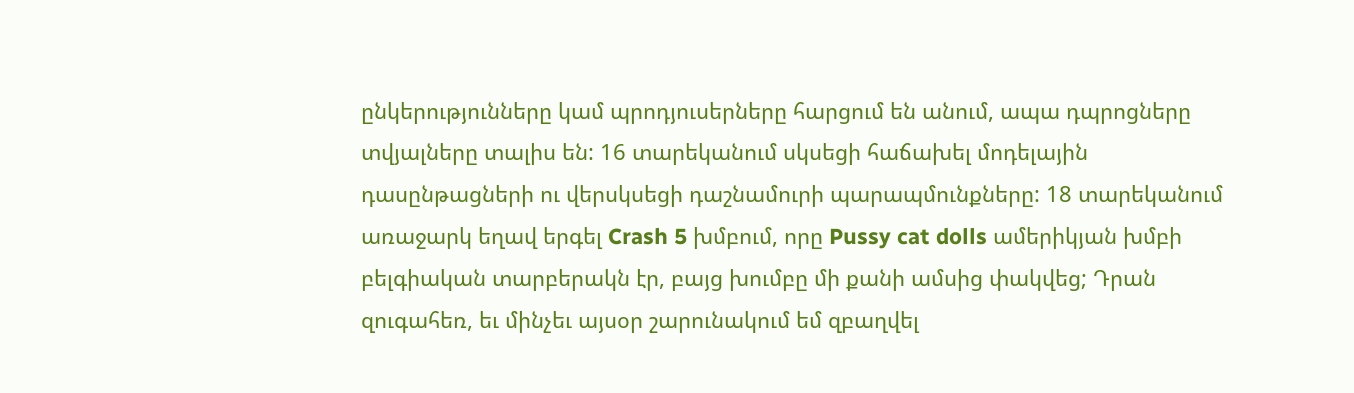ընկերությունները կամ պրոդյուսերները հարցում են անում, ապա դպրոցները տվյալները տալիս են: 16 տարեկանում սկսեցի հաճախել մոդելային դասընթացների ու վերսկսեցի դաշնամուրի պարապմունքները: 18 տարեկանում առաջարկ եղավ երգել Crash 5 խմբում, որը Pussy cat dolls ամերիկյան խմբի բելգիական տարբերակն էր, բայց խումբը մի քանի ամսից փակվեց; Դրան զուգահեռ, եւ մինչեւ այսօր շարունակում եմ զբաղվել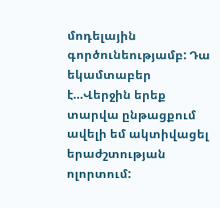մոդելային գործունեությամբ: Դա եկամտաբեր է…Վերջին երեք տարվա ընթացքում ավելի եմ ակտիվացել երաժշտության ոլորտում: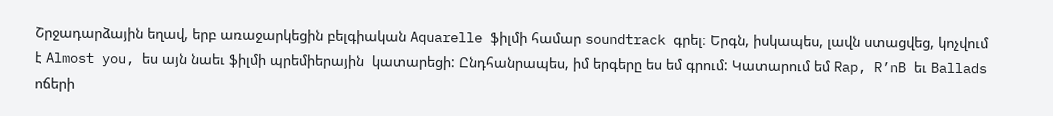Շրջադարձային եղավ, երբ առաջարկեցին բելգիական Aquarelle ֆիլմի համար soundtrack գրել։ Երգն, իսկապես, լավն ստացվեց, կոչվում է Almost you, ես այն նաեւ ֆիլմի պրեմիերային  կատարեցի: Ընդհանրապես, իմ երգերը ես եմ գրում: Կատարում եմ Rap, R’nB եւ Ballads ոճերի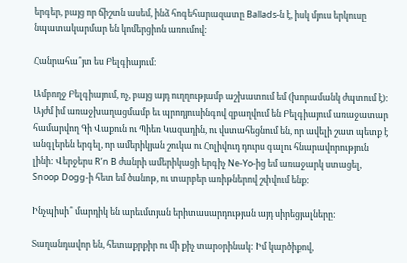երգեր, բայց որ ճիշտն ասեմ, ինձ հոգեհարազատը Ballads-ն է, իսկ մյուս երկուսը նպատակարմար են կոմերցիոն առումով:

Հանրահա՞յտ ես Բելգիայում։

Ամբողջ Բելգիայում, ոչ, բայց այդ ուղղությամբ աշխատում եմ (խորամանկ ժպտում է): Այժմ իմ առաջխաղացմամբ եւ պրոդյուսինգով զբաղվում են Բելգիայում առաջատար համարվող Գի Վաքուն ու Պիեռ Կազադին, ու վստահեցնում են, որ ավելի շատ պետք է անգլերեն երգել, որ ամերիկյան շուկա ու Հոլիվուդ դուրս գալու հնարավորություն լինի: Վերջերս R’n B ժանրի ամերիկացի երգիչ Ne-Yo-ից եմ առաջարկ ստացել, Snoop Dogg-ի հետ եմ ծանոթ, ու տարբեր առիթներով շփվում ենք:

Ինչպիսի՞ մարդիկ են արեւմտյան երիտասարդության այդ սիրեցյալները:

Տաղանդավոր են, հետաքրքիր ու մի քիչ տարօրինակ: Իմ կարծիքով,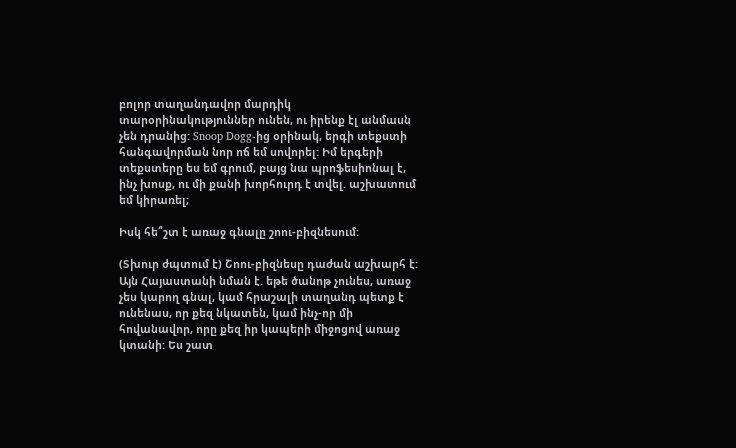բոլոր տաղանդավոր մարդիկ տարօրինակություններ ունեն, ու իրենք էլ անմասն չեն դրանից: Snoop Dogg-ից օրինակ, երգի տեքստի հանգավորման նոր ոճ եմ սովորել: Իմ երգերի տեքստերը ես եմ գրում, բայց նա պրոֆեսիոնալ է, ինչ խոսք, ու մի քանի խորհուրդ է տվել. աշխատում եմ կիրառել;

Իսկ հե՞շտ է առաջ գնալը շոու-բիզնեսում:

(Տխուր ժպտում է) Շոու-բիզնեսը դաժան աշխարհ է: Այն Հայաստանի նման է. եթե ծանոթ չունես, առաջ չես կարող գնալ, կամ հրաշալի տաղանդ պետք է ունենաս, որ քեզ նկատեն, կամ ինչ-որ մի հովանավոր, որը քեզ իր կապերի միջոցով առաջ կտանի: Ես շատ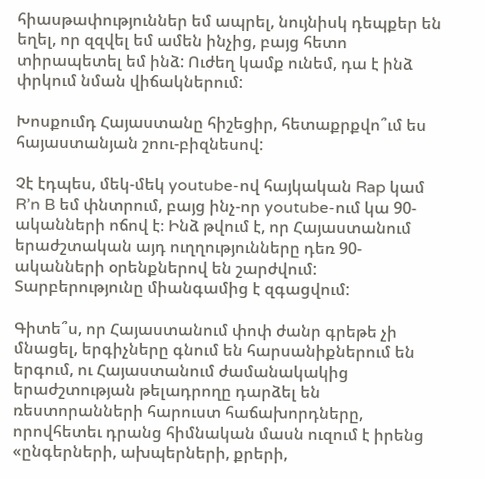հիասթափություններ եմ ապրել, նույնիսկ դեպքեր են եղել, որ զզվել եմ ամեն ինչից, բայց հետո տիրապետել եմ ինձ: Ուժեղ կամք ունեմ, դա է ինձ փրկում նման վիճակներում:

Խոսքումդ Հայաստանը հիշեցիր, հետաքրքվո՞ւմ ես հայաստանյան շոու-բիզնեսով:

Չէ էդպես, մեկ-մեկ youtube-ով հայկական Rap կամ R’n B եմ փնտրում, բայց ինչ-որ youtube-ում կա 90-ականների ոճով է։ Ինձ թվում է, որ Հայաստանում երաժշտական այդ ուղղությունները դեռ 90-ականների օրենքներով են շարժվում: Տարբերությունը միանգամից է զգացվում:

Գիտե՞ս, որ Հայաստանում փոփ ժանր գրեթե չի մնացել, երգիչները գնում են հարսանիքներում են երգում, ու Հայաստանում ժամանակակից երաժշտության թելադրողը դարձել են ռեստորանների հարուստ հաճախորդները, որովհետեւ դրանց հիմնական մասն ուզում է իրենց «ընգերների, ախպերների, քրերի,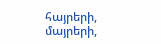հայրերի, մայրերի,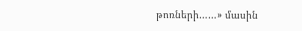թոռների……» մասին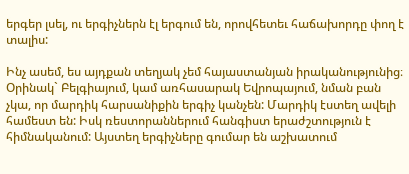երգեր լսել, ու երգիչներն էլ երգում են, որովհետեւ հաճախորդը փող է տալիս:

Ինչ ասեմ, ես այդքան տեղյակ չեմ հայաստանյան իրականությունից։ Օրինակ` Բելգիայում, կամ առհասարակ Եվրոպայում, նման բան չկա, որ մարդիկ հարսանիքին երգիչ կանչեն: Մարդիկ էստեղ ավելի համեստ են: Իսկ ռեստորաններում հանգիստ երաժշտություն է հիմնականում: Այստեղ երգիչները գումար են աշխատում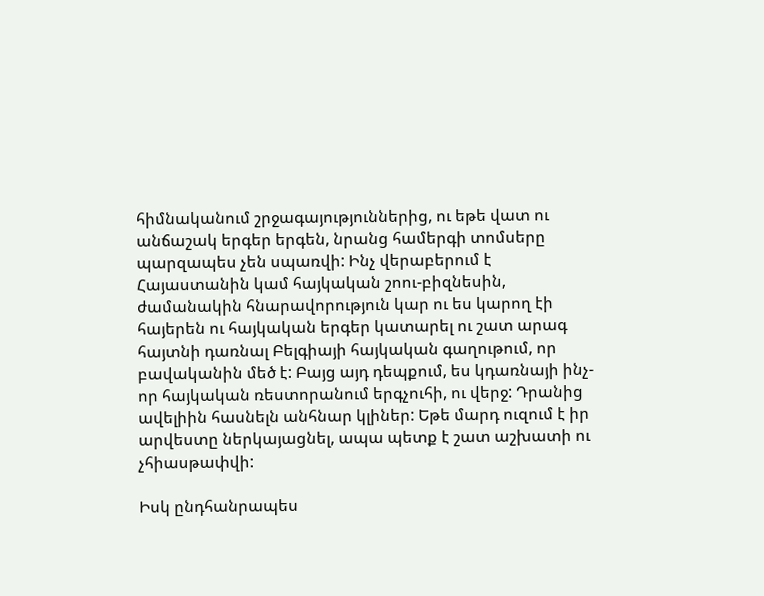հիմնականում շրջագայություններից, ու եթե վատ ու անճաշակ երգեր երգեն, նրանց համերգի տոմսերը պարզապես չեն սպառվի: Ինչ վերաբերում է Հայաստանին կամ հայկական շոու-բիզնեսին, ժամանակին հնարավորություն կար ու ես կարող էի հայերեն ու հայկական երգեր կատարել ու շատ արագ հայտնի դառնալ Բելգիայի հայկական գաղութում, որ բավականին մեծ է: Բայց այդ դեպքում, ես կդառնայի ինչ-որ հայկական ռեստորանում երգչուհի, ու վերջ: Դրանից ավելիին հասնելն անհնար կլիներ: Եթե մարդ ուզում է իր արվեստը ներկայացնել, ապա պետք է շատ աշխատի ու չհիասթափվի:

Իսկ ընդհանրապես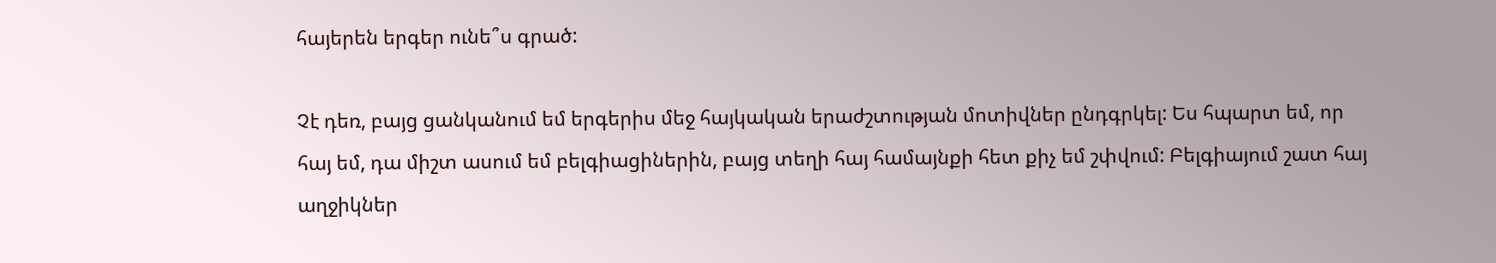հայերեն երգեր ունե՞ս գրած:

Չէ դեռ, բայց ցանկանում եմ երգերիս մեջ հայկական երաժշտության մոտիվներ ընդգրկել: Ես հպարտ եմ, որ հայ եմ, դա միշտ ասում եմ բելգիացիներին, բայց տեղի հայ համայնքի հետ քիչ եմ շփվում: Բելգիայում շատ հայ աղջիկներ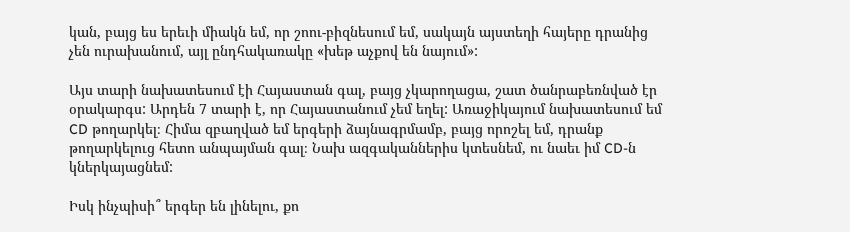կան, բայց ես երեւի միակն եմ, որ շոու-բիզնեսում եմ, սակայն այստեղի հայերը դրանից չեն ուրախանում, այլ ընդհակառակը «խեթ աչքով են նայում»:

Այս տարի նախատեսում էի Հայաստան գալ, բայց չկարողացա, շատ ծանրաբեռնված էր օրակարգս: Արդեն 7 տարի է, որ Հայաստանում չեմ եղել: Առաջիկայում նախատեսում եմ CD թողարկել։ Հիմա զբաղված եմ երգերի ձայնագրմամբ, բայց որոշել եմ, դրանք թողարկելուց հետո անպայման գալ։ Նախ ազգականներիս կտեսնեմ, ու նաեւ իմ CD-ն կներկայացնեմ:

Իսկ ինչպիսի՞ երգեր են լինելու, քո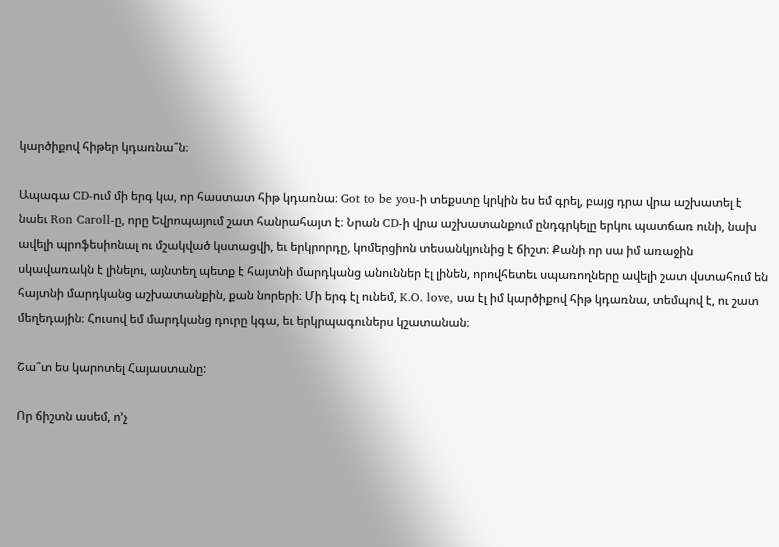կարծիքով հիթեր կդառնա՞ն։

Ապագա CD-ում մի երգ կա, որ հաստատ հիթ կդառնա։ Got to be you-ի տեքստը կրկին ես եմ գրել, բայց դրա վրա աշխատել է նաեւ Ron Caroll-ը, որը Եվրոպայում շատ հանրահայտ է։ Նրան CD-ի վրա աշխատանքում ընդգրկելը երկու պատճառ ունի, նախ ավելի պրոֆեսիոնալ ու մշակված կստացվի, եւ երկրորդը, կոմերցիոն տեսանկյունից է ճիշտ։ Քանի որ սա իմ առաջին սկավառակն է լինելու, այնտեղ պետք է հայտնի մարդկանց անուններ էլ լինեն, որովհետեւ սպառողները ավելի շատ վստահում են հայտնի մարդկանց աշխատանքին, քան նորերի։ Մի երգ էլ ունեմ, K.O. love, սա էլ իմ կարծիքով հիթ կդառնա, տեմպով է, ու շատ մեղեդային։ Հուսով եմ մարդկանց դուրը կգա, եւ երկրպագուներս կշատանան։

Շա՞տ ես կարոտել Հայաստանը:

Որ ճիշտն ասեմ, ո’չ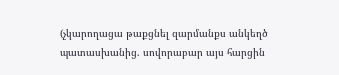(չկարողացա թաքցնել զարմանքս անկեղծ պատասխանից. սովորաբար այս հարցին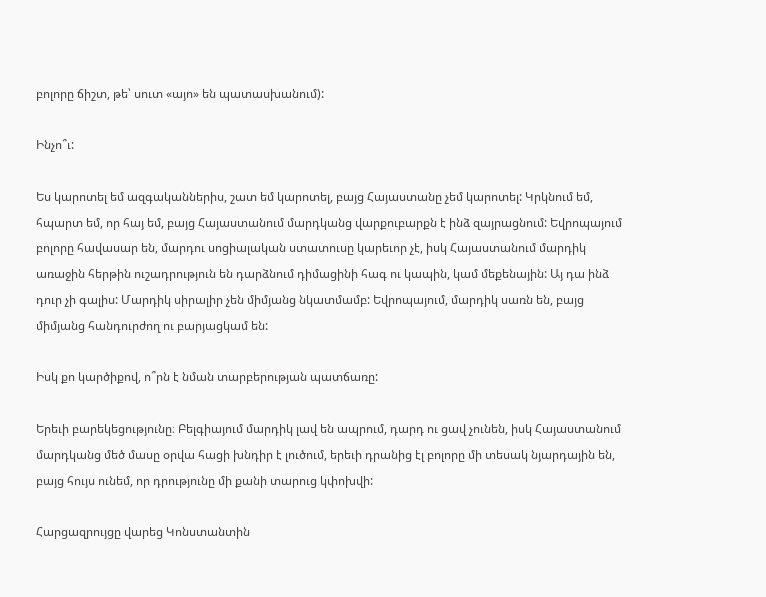բոլորը ճիշտ, թե՝ սուտ «այո» են պատասխանում):

Ինչո՞ւ:

Ես կարոտել եմ ազգականներիս, շատ եմ կարոտել, բայց Հայաստանը չեմ կարոտել: Կրկնում եմ, հպարտ եմ, որ հայ եմ, բայց Հայաստանում մարդկանց վարքուբարքն է ինձ զայրացնում: Եվրոպայում բոլորը հավասար են, մարդու սոցիալական ստատուսը կարեւոր չէ, իսկ Հայաստանում մարդիկ առաջին հերթին ուշադրություն են դարձնում դիմացինի հագ ու կապին, կամ մեքենային: Այ դա ինձ դուր չի գալիս: Մարդիկ սիրալիր չեն միմյանց նկատմամբ: Եվրոպայում, մարդիկ սառն են, բայց միմյանց հանդուրժող ու բարյացկամ են:

Իսկ քո կարծիքով, ո՞րն է նման տարբերության պատճառը:

Երեւի բարեկեցությունը։ Բելգիայում մարդիկ լավ են ապրում, դարդ ու ցավ չունեն, իսկ Հայաստանում մարդկանց մեծ մասը օրվա հացի խնդիր է լուծում, երեւի դրանից էլ բոլորը մի տեսակ նյարդային են, բայց հույս ունեմ, որ դրությունը մի քանի տարուց կփոխվի:

Հարցազրույցը վարեց Կոնստանտին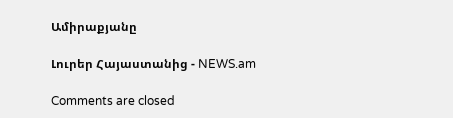Ամիրաքյանը

Լուրեր Հայաստանից - NEWS.am

Comments are closed